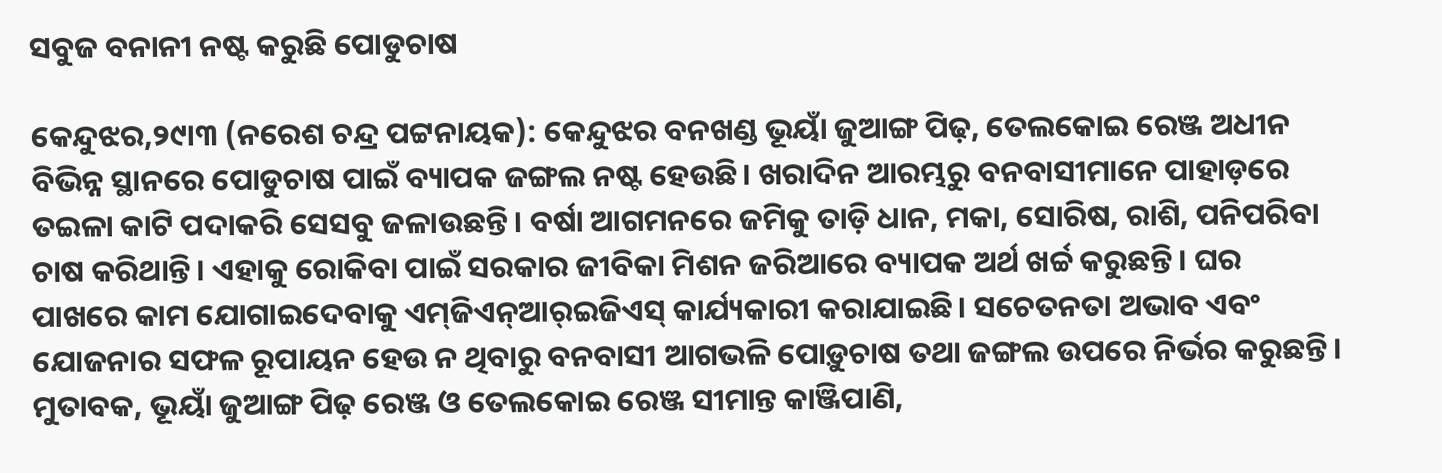ସବୁଜ ବନାନୀ ନଷ୍ଟ କରୁଛି ପୋଡୁଚାଷ

କେନ୍ଦୁଝର,୨୯ା୩ (ନରେଶ ଚନ୍ଦ୍ର ପଟ୍ଟନାୟକ): କେନ୍ଦୁଝର ବନଖଣ୍ଡ ଭୂୟାଁ ଜୁଆଙ୍ଗ ପିଢ଼, ତେଲକୋଇ ରେଞ୍ଜ ଅଧୀନ ବିଭିନ୍ନ ସ୍ଥାନରେ ପୋଡୁଚାଷ ପାଇଁ ବ୍ୟାପକ ଜଙ୍ଗଲ ନଷ୍ଟ ହେଉଛି। ଖରାଦିନ ଆରମ୍ଭରୁ ବନବାସୀମାନେ ପାହାଡ଼ରେ ତଇଳା କାଟି ପଦାକରି ସେସବୁ ଜଳାଉଛନ୍ତି। ବର୍ଷା ଆଗମନରେ ଜମିକୁ ତାଡ଼ି ଧାନ, ମକା, ସୋରିଷ, ରାଶି, ପନିପରିବା ଚାଷ କରିଥାନ୍ତି। ଏହାକୁ ରୋକିବା ପାଇଁ ସରକାର ଜୀବିକା ମିଶନ ଜରିଆରେ ବ୍ୟାପକ ଅର୍ଥ ଖର୍ଚ୍ଚ କରୁଛନ୍ତି। ଘର ପାଖରେ କାମ ଯୋଗାଇଦେବାକୁ ଏମ୍‌ଜିଏନ୍‌ଆର୍‌ଇଜିଏସ୍‌ କାର୍ଯ୍ୟକାରୀ କରାଯାଇଛି। ସଚେତନତା ଅଭାବ ଏବଂ ଯୋଜନାର ସଫଳ ରୂପାୟନ ହେଉ ନ ଥିବାରୁ ବନବାସୀ ଆଗଭଳି ପୋଡ଼ୁଚାଷ ତଥା ଜଙ୍ଗଲ ଉପରେ ନିର୍ଭର କରୁଛନ୍ତି।
ମୁତାବକ, ଭୂୟାଁ ଜୁଆଙ୍ଗ ପିଢ଼ ରେଞ୍ଜ ଓ ତେଲକୋଇ ରେଞ୍ଜ ସୀମାନ୍ତ କାଞ୍ଜିପାଣି,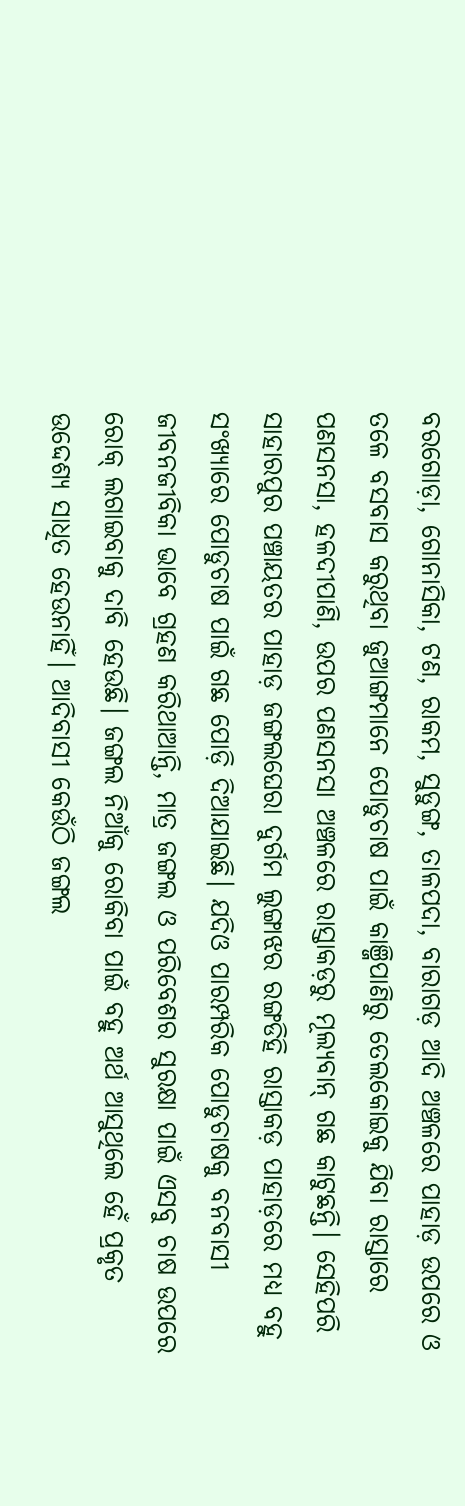ବରଗୋଡ଼ା, ଗୋନାସିକା, ଟଣ, ରାକମ, ସୁଡୁଙ୍ଗ, ତାଳପଦା, ବାରାଗଡ଼ ଆଦି ଅଞ୍ଚଳରେ ପାହାଡ଼ ଉପରେ ଓ ତଳେ ବସବାସ କରୁଥିବା ଜୁଆଙ୍ଗମାନେ ପୋଡୁଚାଷ ପାଇଁ କାଞ୍ଜିପାଣିରୁ ତେଲକୋଇକୁ ଯିବା ରାସ୍ତାରେ ପଣସନସା, ହଳଦୀପାଣି, ଉପର ପଣସନସା ଅଞ୍ଚଳରେ ରାସ୍ତାକଡ଼ରୁ ମୂଲ୍ୟବାନ୍‌ ଗଛ କାଟୁଛନ୍ତି। ସେହିପରି ସାହାରପୁର ପଞ୍ଚାୟତର ପାହାଡ଼ ଜଙ୍ଗଲଘେରା ଦୁର୍ଗମ ଲୁଙ୍ଗାଝର ରଙ୍ଗଡିହି ରାସ୍ତାକଡ଼ ପାହାଡ଼ରେ ମଧ୍ୟ ବହୁ ସଂଖ୍ୟାରେ ପୋଡୁଚାଷ ପାଇଁ ଗଛ ପୋଡ଼ି ଦିଆଯାଇଛି। ଯଦିଓ ପାରମ୍ପରିକ ପୋଡୁଚାଷକୁ ବନବାସୀ ଜୀବନଜୀବିକା ଭାବେ ଗ୍ରହଣ କରିଥାଆନ୍ତି, ମାତ୍ର ଜଙ୍ଗଲ ଓ ପରିବେଶର ସୁରକ୍ଷା ପାଇଁ ଏସବୁ ଚାଷ ଉପରେ ରୋକ୍‌ ଲଗାଇବାକୁ ଦାବି ହେଉଛି। ଜଙ୍ଗଲ ନିଆଁକୁ ରୋକିବା ପାଇଁ ବହୁ ଅର୍ଥ ଆସୁଥିଲେ ହେଁ ପ୍ରକୃତ ଉଦ୍ଦେଶ୍ୟ ସାଧିତ ହେଉନାହିଁ। ଆଦିବାସୀ କେଉଁଠି ଜଙ୍ଗଲ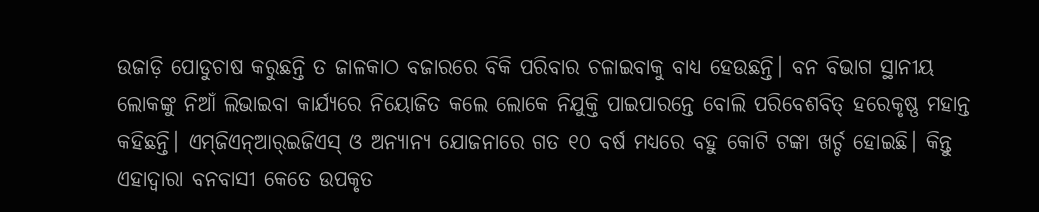ଉଜାଡ଼ି ପୋଡୁଚାଷ କରୁଛନ୍ତି ତ ଜାଳକାଠ ବଜାରରେ ବିକି ପରିବାର ଚଳାଇବାକୁ ବାଧ୍ୟ ହେଉଛନ୍ତି। ବନ ବିଭାଗ ସ୍ଥାନୀୟ ଲୋକଙ୍କୁ ନିଆଁ ଲିଭାଇବା କାର୍ଯ୍ୟରେ ନିୟୋଜିତ କଲେ ଲୋକେ ନିଯୁକ୍ତି ପାଇପାରନ୍ତେ ବୋଲି ପରିବେଶବିତ୍‌ ହରେକୃଷ୍ଣ ମହାନ୍ତ କହିଛନ୍ତି। ଏମ୍‌ଜିଏନ୍‌ଆର୍‌ଇଜିଏସ୍‌ ଓ ଅନ୍ୟାନ୍ୟ ଯୋଜନାରେ ଗତ ୧୦ ବର୍ଷ ମଧ୍ୟରେ ବହୁ କୋଟି ଟଙ୍କା ଖର୍ଚ୍ଚ ହୋଇଛି। କିନ୍ତୁ ଏହାଦ୍ୱାରା ବନବାସୀ କେତେ ଉପକୃତ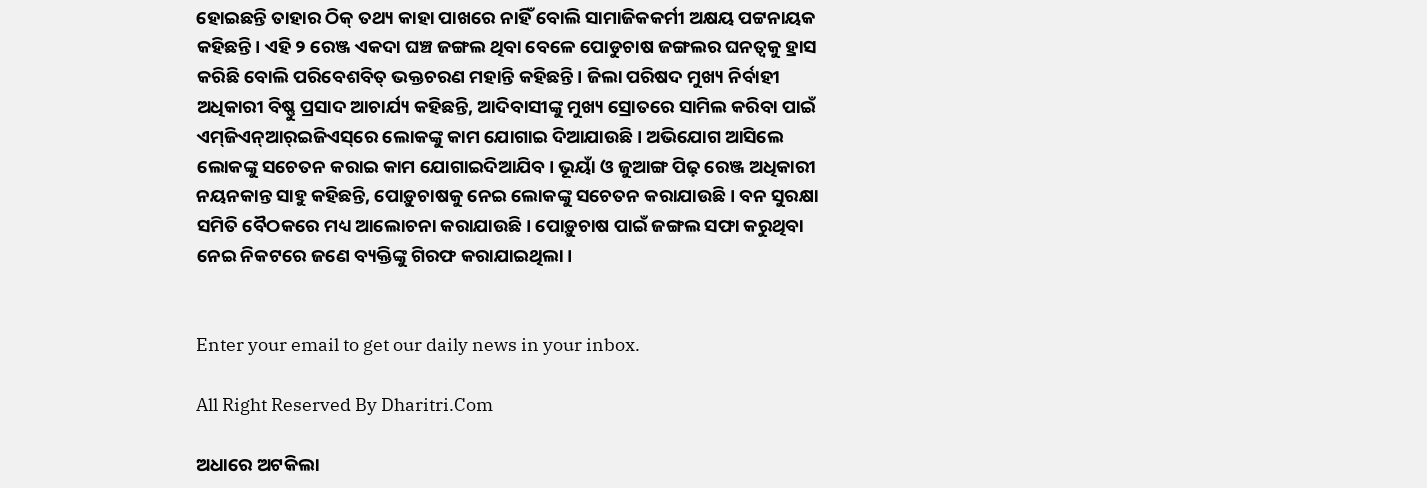ହୋଇଛନ୍ତି ତାହାର ଠିକ୍‌ ତଥ୍ୟ କାହା ପାଖରେ ନାହିଁ ବୋଲି ସାମାଜିକକର୍ମୀ ଅକ୍ଷୟ ପଟ୍ଟନାୟକ କହିଛନ୍ତି। ଏହି ୨ ରେଞ୍ଜ ଏକଦା ଘଞ୍ଚ ଜଙ୍ଗଲ ଥିବା ବେଳେ ପୋଡୁଚାଷ ଜଙ୍ଗଲର ଘନତ୍ୱକୁ ହ୍ରାସ କରିଛି ବୋଲି ପରିବେଶବିତ୍‌ ଭକ୍ତଚରଣ ମହାନ୍ତି କହିଛନ୍ତି। ଜିଲା ପରିଷଦ ମୁଖ୍ୟ ନିର୍ବାହୀ ଅଧିକାରୀ ବିଷ୍ଣୁ ପ୍ରସାଦ ଆଚାର୍ଯ୍ୟ କହିଛନ୍ତି, ଆଦିବାସୀଙ୍କୁ ମୁଖ୍ୟ ସ୍ରୋତରେ ସାମିଲ କରିବା ପାଇଁ ଏମ୍‌ଜିଏନ୍‌ଆର୍‌ଇଜିଏସ୍‌ରେ ଲୋକଙ୍କୁ କାମ ଯୋଗାଇ ଦିଆଯାଉଛି। ଅଭିଯୋଗ ଆସିଲେ ଲୋକଙ୍କୁ ସଚେତନ କରାଇ କାମ ଯୋଗାଇଦିଆଯିବ। ଭୂୟାଁ ଓ ଜୁଆଙ୍ଗ ପିଢ଼ ରେଞ୍ଜ ଅଧିକାରୀ ନୟନକାନ୍ତ ସାହୁ କହିଛନ୍ତି, ପୋଡ଼ୁଚାଷକୁ ନେଇ ଲୋକଙ୍କୁ ସଚେତନ କରାଯାଉଛି। ବନ ସୁରକ୍ଷା ସମିତି ବୈଠକରେ ମଧ୍ୟ ଆଲୋଚନା କରାଯାଉଛି। ପୋଡ଼ୁଚାଷ ପାଇଁ ଜଙ୍ଗଲ ସଫା କରୁଥିବା ନେଇ ନିକଟରେ ଜଣେ ବ୍ୟକ୍ତିଙ୍କୁ ଗିରଫ କରାଯାଇଥିଲା।


Enter your email to get our daily news in your inbox.

All Right Reserved By Dharitri.Com

ଅଧାରେ ଅଟକିଲା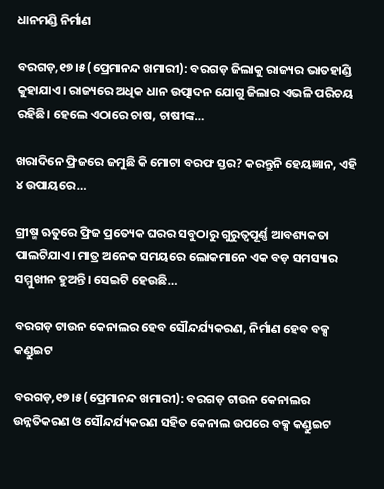ଧାନମଣ୍ଡି ନିର୍ମାଣ

ବରଗଡ଼,୧୭।୫(ପ୍ରେମାନନ୍ଦ ଖମାରୀ): ବରଗଡ଼ ଜିଲାକୁ ରାଜ୍ୟର ଭାତହାଣ୍ଡି କୁହାଯାଏ। ରାଜ୍ୟରେ ଅଧିକ ଧାନ ଉତ୍ପାଦନ ଯୋଗୁ ଜିଲାର ଏଭଳି ପରିଚୟ ରହିଛି। ହେଲେ ଏଠାରେ ଚାଷ, ଚାଷୀଙ୍କ…

ଖରାଦିନେ ଫ୍ରିଜରେ ଜମୁଛି କି ମୋଟା ବରଫ ସ୍ତର? କରନ୍ତୁନି ହେୟଜ୍ଞାନ, ଏହି ୪ ଉପାୟରେ…

ଗ୍ରୀଷ୍ମ ଋତୁରେ ଫ୍ରିଜ ପ୍ରତ୍ୟେକ ଘରର ସବୁଠାରୁ ଗୁରୁତ୍ୱପୂର୍ଣ୍ଣ ଆବଶ୍ୟକତା ପାଲଟିଯାଏ। ମାତ୍ର ଅନେକ ସମୟରେ ଲୋକମାନେ ଏକ ବଡ଼ ସମସ୍ୟାର ସମ୍ମୁଖୀନ ହୁଅନ୍ତି। ସେଇଟି ହେଉଛି…

ବରଗଡ଼ ଟାଉନ କେନାଲର ହେବ ସୌନ୍ଦର୍ଯ୍ୟକରଣ, ନିର୍ମାଣ ହେବ ବକ୍ସ କଣ୍ଡୁଇଟ

ବରଗଡ଼,୧୭।୫(ପ୍ରେମାନନ୍ଦ ଖମାରୀ): ବରଗଡ଼ ଟାଉନ କେନାଲର ଉନ୍ନତିକରଣ ଓ ସୌନ୍ଦର୍ଯ୍ୟକରଣ ସହିତ କେନାଲ ଉପରେ ବକ୍ସ କଣ୍ଡୁଇଟ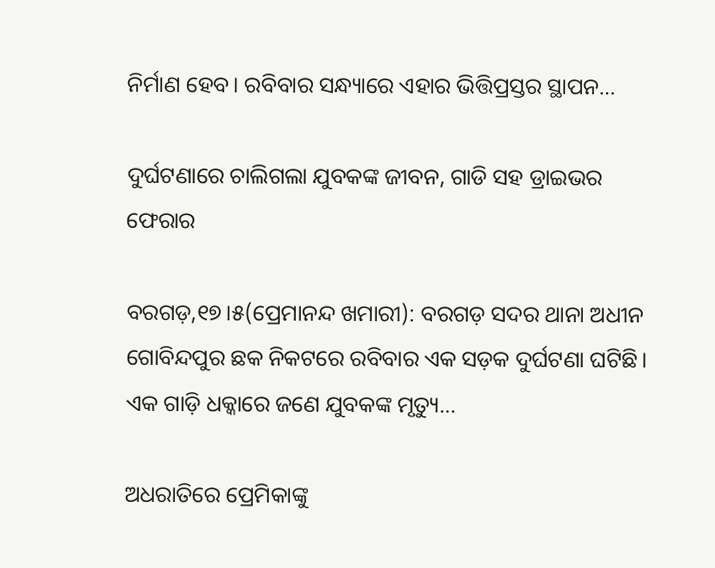ନିର୍ମାଣ ହେବ। ରବିବାର ସନ୍ଧ୍ୟାରେ ଏହାର ଭିତ୍ତିପ୍ରସ୍ତର ସ୍ଥାପନ…

ଦୁର୍ଘଟଣାରେ ଚାଲିଗଲା ଯୁବକଙ୍କ ଜୀବନ, ଗାଡି ସହ ଡ୍ରାଇଭର ଫେରାର

ବରଗଡ଼,୧୭।୫(ପ୍ରେମାନନ୍ଦ ଖମାରୀ): ବରଗଡ଼ ସଦର ଥାନା ଅଧୀନ ଗୋବିନ୍ଦପୁର ଛକ ନିକଟରେ ରବିବାର ଏକ ସଡ଼କ ଦୁର୍ଘଟଣା ଘଟିଛି। ଏକ ଗାଡ଼ି ଧକ୍କାରେ ଜଣେ ଯୁବକଙ୍କ ମୃତ୍ୟୁ…

ଅଧରାତିରେ ପ୍ରେମିକାଙ୍କୁ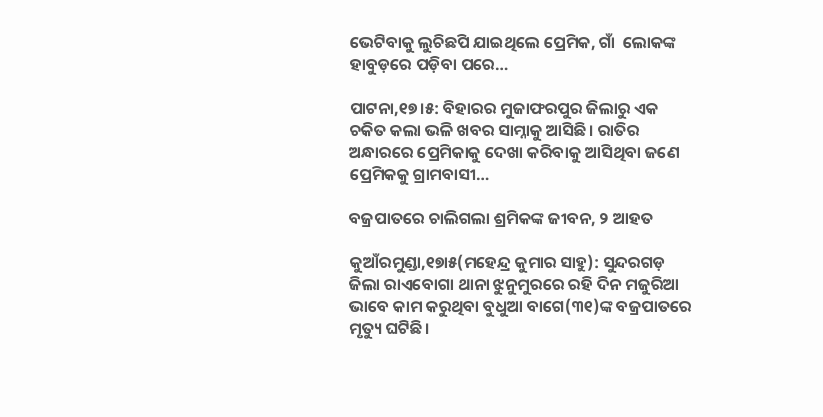ଭେଟିବାକୁ ଲୁଚିଛପି ଯାଇଥିଲେ ପ୍ରେମିକ, ଗାଁ  ଲୋକଙ୍କ ହାବୁଡ଼ରେ ପଡ଼ିବା ପରେ…

ପାଟନା,୧୭।୫: ବିହାରର ମୁଜାଫରପୁର ଜିଲାରୁ ଏକ ଚକିତ କଲା ଭଳି ଖବର ସାମ୍ନାକୁ ଆସିଛି। ରାତିର ଅନ୍ଧାରରେ ପ୍ରେମିକାକୁ ଦେଖା କରିବାକୁ ଆସିଥିବା ଜଣେ ପ୍ରେମିକକୁ ଗ୍ରାମବାସୀ…

ବଜ୍ରପାତରେ ଚାଲିଗଲା ଶ୍ରମିକଙ୍କ ଜୀବନ, ୨ ଆହତ

କୁଆଁରମୁଣ୍ଡା,୧୭ା୫(ମହେନ୍ଦ୍ର କୁମାର ସାହୁ): ସୁନ୍ଦରଗଡ଼ ଜିଲା ରାଏବୋଗା ଥାନା ଝୁନୁମୁରରେ ରହି ଦିନ ମଜୁରିଆ ଭାବେ କାମ କରୁଥିବା ବୁଧୁଆ ବାଗେ(୩୧)ଙ୍କ ବଜ୍ରପାତରେ ମୃତ୍ୟୁ ଘଟିଛି।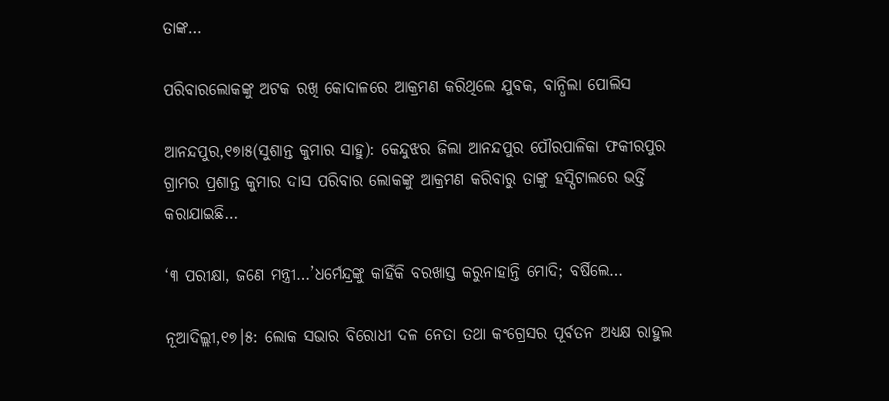ତାଙ୍କ…

ପରିବାରଲୋକଙ୍କୁ ଅଟକ ରଖି କୋଦାଳରେ ଆକ୍ରମଣ କରିଥିଲେ ଯୁବକ, ବାନ୍ଧିଲା ପୋଲିସ

ଆନନ୍ଦପୁର,୧୭ା୫(ସୁଶାନ୍ତ କୁମାର ସାହୁ): କେନ୍ଦୁଝର ଜିଲା ଆନନ୍ଦପୁର ପୌରପାଳିକା ଫକୀରପୁର ଗ୍ରାମର ପ୍ରଶାନ୍ତ କୁମାର ଦାସ ପରିବାର ଲୋକଙ୍କୁ ଆକ୍ରମଣ କରିବାରୁ ତାଙ୍କୁ ହସ୍ପିଟାଲରେ ଭର୍ତ୍ତି କରାଯାଇଛି…

‘୩ ପରୀକ୍ଷା, ଜଣେ ମନ୍ତ୍ରୀ…’ଧର୍ମେନ୍ଦ୍ରଙ୍କୁ କାହିଁକି ବରଖାସ୍ତ କରୁନାହାନ୍ତି ମୋଦି; ବର୍ଷିଲେ…

ନୂଆଦିଲ୍ଲୀ,୧୭।୫: ଲୋକ ସଭାର ବିରୋଧୀ ଦଳ ନେତା ତଥା କଂଗ୍ରେସର ପୂର୍ବତନ ଅଧ୍ୟକ୍ଷ ରାହୁଲ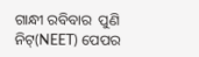ଗାନ୍ଧୀ ରବିବାର  ପୁଣି ନିଟ୍‌(NEET) ପେପର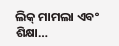ଲିକ୍‌ ମାମଲା ଏବଂ ଶିକ୍ଷା…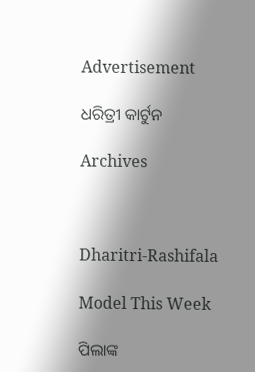Advertisement

ଧରିତ୍ରୀ କାର୍ଟୁନ

Archives



Dharitri-Rashifala

Model This Week

ପିଲାଙ୍କ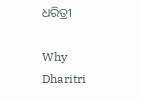ଧରିତ୍ରୀ

Why Dharitri